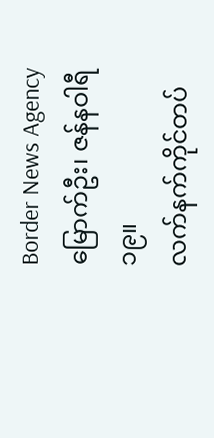Border News Agency
မြောက်ဦး၊ ဇန်နဝါရီ ၁၉။
လက်နက်ကိုင်တပ်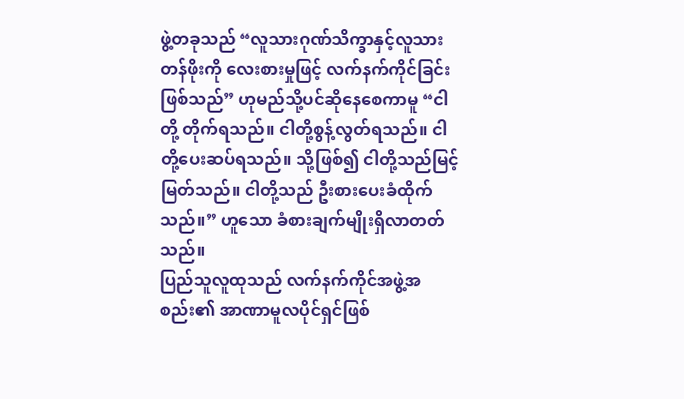ဖွဲ့တခုသည် “လူသားဂုဏ်သိက္ခာနှင့်လူသားတန်ဖိုးကို လေးစားမှုဖြင့် လက်နက်ကိုင်ခြင်းဖြစ်သည်” ဟုမည်သို့ပင်ဆိုနေစေကာမူ “ငါတို့ တိုက်ရသည်။ ငါတို့စွန့်လွတ်ရသည်။ ငါတို့ပေးဆပ်ရသည်။ သို့ဖြစ်၍ ငါတို့သည်မြင့်မြတ်သည်။ ငါတို့သည် ဦးစားပေးခံထိုက်သည်။” ဟူသော ခံစားချက်မျိုးရှိလာတတ်သည်။
ပြည်သူလူထုသည် လက်နက်ကိုင်အဖွဲ့အစည်း၏ အာဏာမူလပိုင်ရှင်ဖြစ်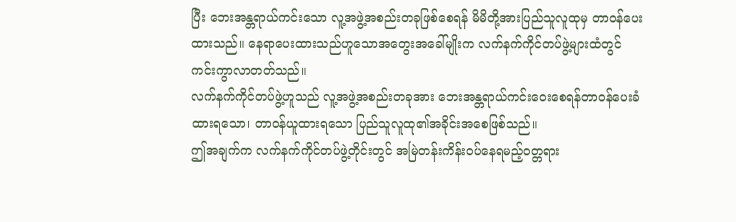ပြီး ဘေးအန္တရာယ်ကင်းသော လူ့အဖွဲ့အစည်းတခုဖြစ်စေရန် မိမိတို့အားပြည်သူလူထုမှ တာဝန်ပေးထားသည်။ နေရာပေးထားသည်ဟူသောအတွေးအခေါ်မျိုးက လက်နက်ကိုင်တပ်ဖွဲ့များထံတွင် ကင်းကွာလာတတ်သည်။
လက်နက်ကိုင်တပ်ဖွဲ့ဟူသည် လူ့အဖွဲ့အစည်းတခုအား ဘေးအန္တရာယ်ကင်းဝေးစေရန်တာဝန်ပေးခံထားရသော၊ တာဝန်ယူထားရသော ပြည်သူလူထု၏အခိုင်းအစေဖြစ်သည်။
ဤအချက်က လက်နက်ကိုင်တပ်ဖွဲ့တိုင်းတွင် အမြဲတန်းကိန်းဝပ်နေရမည့်ဝတ္တရား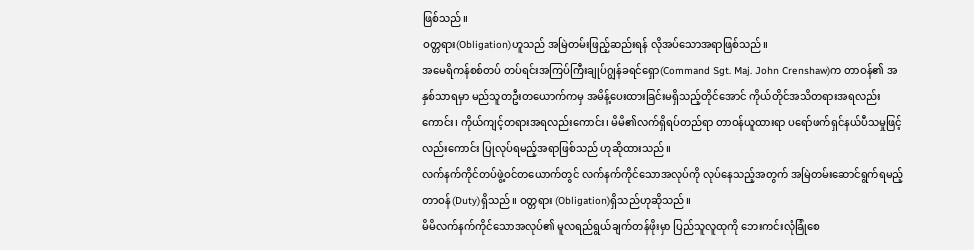ဖြစ်သည်။
ဝတ္တရား(Obligation)ဟူသည် အမြဲတမ်းဖြည့်ဆည်းရန် လိုအပ်သောအရာဖြစ်သည်။
အမေရိကန်စစ်တပ် တပ်ရင်းအကြပ်ကြီးချုပ်ဂျွန်ခရင်ရှော(Command Sgt. Maj. John Crenshaw)က တာဝန်၏ အနှစ်သာရမှာ မည်သူတဦးတယောက်ကမှ အမိန့်ပေးထားခြင်းမရှိသည့်တိုင်အောင် ကိုယ်တိုင်အသိတရားအရလည်းကောင်း၊ ကိုယ်ကျင့်တရားအရလည်းကောင်း၊ မိမိ၏လက်ရှိရပ်တည်ရာ တာဝန်ယူထားရာ ပရော်ဖက်ရှင်နယ်ပီသမှုဖြင့်လည်းကောင်း ပြုလုပ်ရမည့်အရာဖြစ်သည် ဟုဆိုထားသည်။
လက်နက်ကိုင်တပ်ဖွဲ့ဝင်တယောက်တွင် လက်နက်ကိုင်သောအလုပ်ကို လုပ်နေသည့်အတွက် အမြဲတမ်းဆောင်ရွက်ရမည့်တာဝန်(Duty)ရှိသည်။ ဝတ္တရား (Obligation)ရှိသည်ဟုဆိုသည်။
မိမိလက်နက်ကိုင်သောအလုပ်၏ မူလရည်ရွယ်ချက်တန်ဖိုးမှာ ပြည်သူလူထုကို ဘေးကင်းလုံခြုံစေ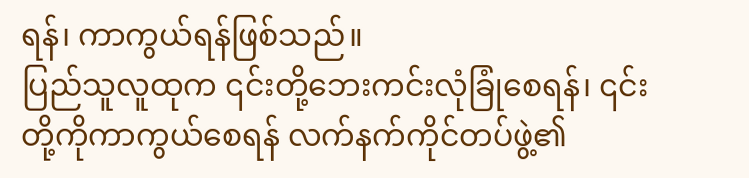ရန်၊ ကာကွယ်ရန်ဖြစ်သည်။
ပြည်သူလူထုက ၎င်းတို့ဘေးကင်းလုံခြုံစေရန်၊ ၎င်းတို့ကိုကာကွယ်စေရန် လက်နက်ကိုင်တပ်ဖွဲ့၏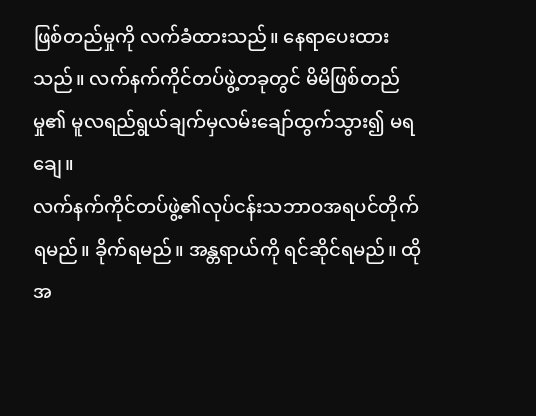ဖြစ်တည်မှုကို လက်ခံထားသည်။ နေရာပေးထားသည်။ လက်နက်ကိုင်တပ်ဖွဲ့တခုတွင် မိမိဖြစ်တည်မှု၏ မူလရည်ရွယ်ချက်မှလမ်းချော်ထွက်သွား၍ မရချေ။
လက်နက်ကိုင်တပ်ဖွဲ့၏လုပ်ငန်းသဘာဝအရပင်တိုက်ရမည်။ ခိုက်ရမည်။ အန္တရာယ်ကို ရင်ဆိုင်ရမည်။ ထိုအ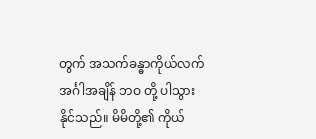တွက် အသက်ခန္ဓာကိုယ်လက်အင်္ဂါအချိန် ဘဝ တို့ ပါသွားနိုင်သည်။ မိမိတို့၏ ကိုယ်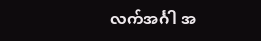လက်အင်္ဂါ အ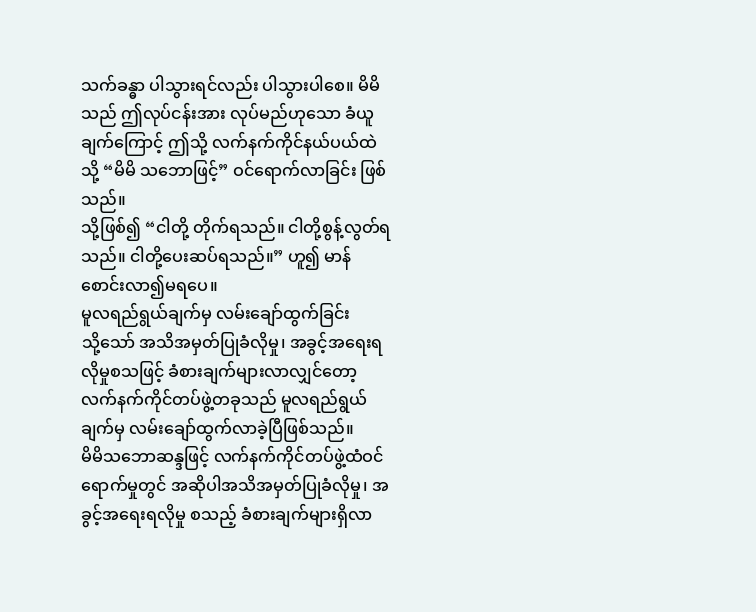သက်ခန္ဓာ ပါသွားရင်လည်း ပါသွားပါစေ။ မိမိသည် ဤလုပ်ငန်းအား လုပ်မည်ဟုသော ခံယူချက်ကြောင့် ဤသို့ လက်နက်ကိုင်နယ်ပယ်ထဲသို့ “မိမိ သဘောဖြင့်” ဝင်ရောက်လာခြင်း ဖြစ်သည်။
သို့ဖြစ်၍ “ငါတို့ တိုက်ရသည်။ ငါတို့စွန့်လွတ်ရသည်။ ငါတို့ပေးဆပ်ရသည်။” ဟူ၍ မာန်စောင်းလာ၍မရပေ။
မူလရည်ရွယ်ချက်မှ လမ်းချော်ထွက်ခြင်း
သို့သော် အသိအမှတ်ပြုခံလိုမှု၊ အခွင့်အရေးရလိုမှုစသဖြင့် ခံစားချက်များလာလျှင်တော့ လက်နက်ကိုင်တပ်ဖွဲ့တခုသည် မူလရည်ရွယ်ချက်မှ လမ်းချော်ထွက်လာခဲ့ပြီဖြစ်သည်။
မိမိသဘောဆန္ဒဖြင့် လက်နက်ကိုင်တပ်ဖွဲ့ထံဝင်ရောက်မှုတွင် အဆိုပါအသိအမှတ်ပြုခံလိုမှု၊ အခွင့်အရေးရလိုမှု စသည့် ခံစားချက်များရှိလာ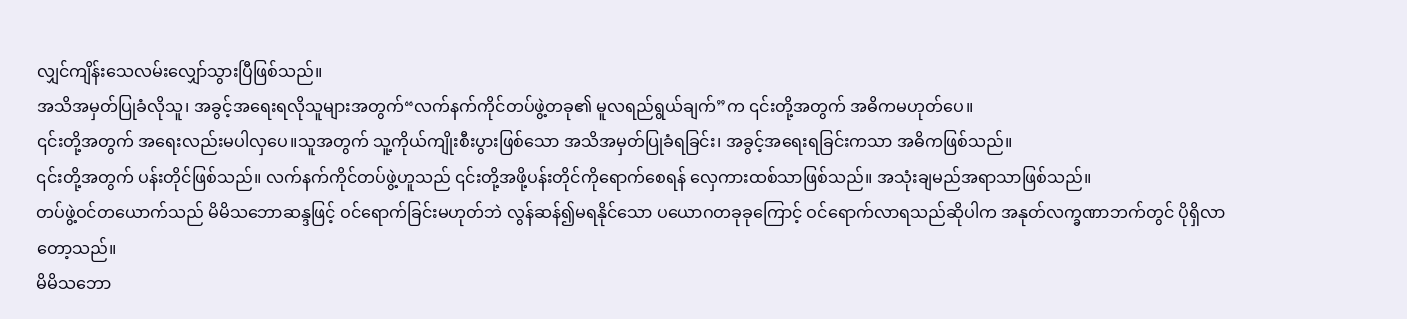လျှင်ကျိန်းသေလမ်းလျှော်သွားပြီဖြစ်သည်။
အသိအမှတ်ပြုခံလိုသူ၊ အခွင့်အရေးရလိုသူများအတွက်“လက်နက်ကိုင်တပ်ဖွဲ့တခု၏ မူလရည်ရွယ်ချက်”က ၎င်းတို့အတွက် အဓိကမဟုတ်ပေ။
၎င်းတို့အတွက် အရေးလည်းမပါလှပေ။သူအတွက် သူ့ကိုယ်ကျိုးစီးပွားဖြစ်သော အသိအမှတ်ပြုခံရခြင်း၊ အခွင့်အရေးရခြင်းကသာ အဓိကဖြစ်သည်။
၎င်းတို့အတွက် ပန်းတိုင်ဖြစ်သည်။ လက်နက်ကိုင်တပ်ဖွဲ့ဟူသည် ၎င်းတို့အဖို့ပန်းတိုင်ကိုရောက်စေရန် လှေကားထစ်သာဖြစ်သည်။ အသုံးချမည်အရာသာဖြစ်သည်။
တပ်ဖွဲ့ဝင်တယောက်သည် မိမိသဘောဆန္ဒဖြင့် ဝင်ရောက်ခြင်းမဟုတ်ဘဲ လွန်ဆန်၍မရနိုင်သော ပယောဂတခုခုကြောင့် ဝင်ရောက်လာရသည်ဆိုပါက အနုတ်လက္ခဏာဘက်တွင် ပိုရှိလာတော့သည်။
မိမိသဘော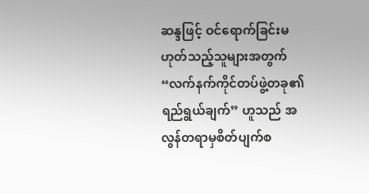ဆန္ဒဖြင့် ဝင်ရောက်ခြင်းမဟုတ်သည့်သူများအတွက် “လက်နက်ကိုင်တပ်ဖွဲ့တခု၏ ရည်ရွယ်ချက်” ဟူသည် အလွန်တရာမှစိတ်ပျက်စ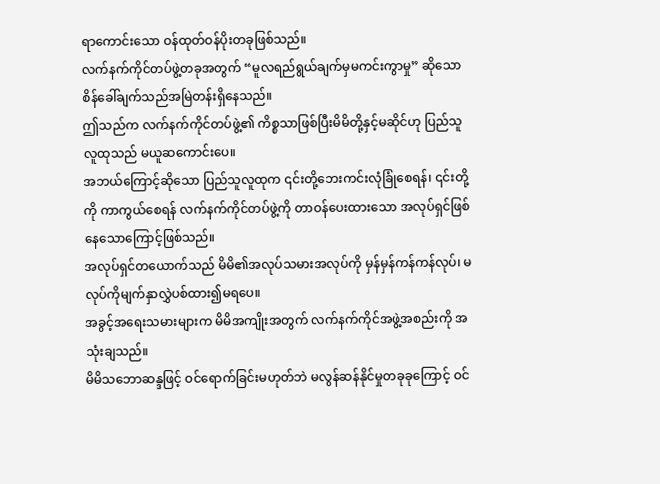ရာကောင်းသော ဝန်ထုတ်ဝန်ပိုးတခုဖြစ်သည်။
လက်နက်ကိုင်တပ်ဖွဲ့တခုအတွက် “မူလရည်ရွယ်ချက်မှမကင်းကွာမှု” ဆိုသော စိန်ခေါ်ချက်သည်အမြဲတန်းရှိနေသည်။
ဤသည်က လက်နက်ကိုင်တပ်ဖွဲ့၏ ကိစ္စသာဖြစ်ပြီးမိမိတို့နှင့်မဆိုင်ဟု ပြည်သူလူထုသည် မယူဆကောင်းပေ။
အဘယ်ကြောင့်ဆိုသော ပြည်သူလူထုက ၎င်းတို့ဘေးကင်းလုံခြုံစေရန်၊ ၎င်းတို့ကို ကာကွယ်စေရန် လက်နက်ကိုင်တပ်ဖွဲ့ကို တာဝန်ပေးထားသော အလုပ်ရှင်ဖြစ်နေသောကြောင့်ဖြစ်သည်။
အလုပ်ရှင်တယောက်သည် မိမိ၏အလုပ်သမားအလုပ်ကို မှန်မှန်ကန်ကန်လုပ်၊ မလုပ်ကိုမျက်နှာလွှဲပစ်ထား၍မရပေ။
အခွင့်အရေးသမားများက မိမိအကျိုးအတွက် လက်နက်ကိုင်အဖွဲ့အစည်းကို အသုံးချသည်။
မိမိသဘောဆန္ဒဖြင့် ဝင်ရောက်ခြင်းမဟုတ်ဘဲ မလွန်ဆန်နိုင်မှုတခုခုကြောင့် ဝင်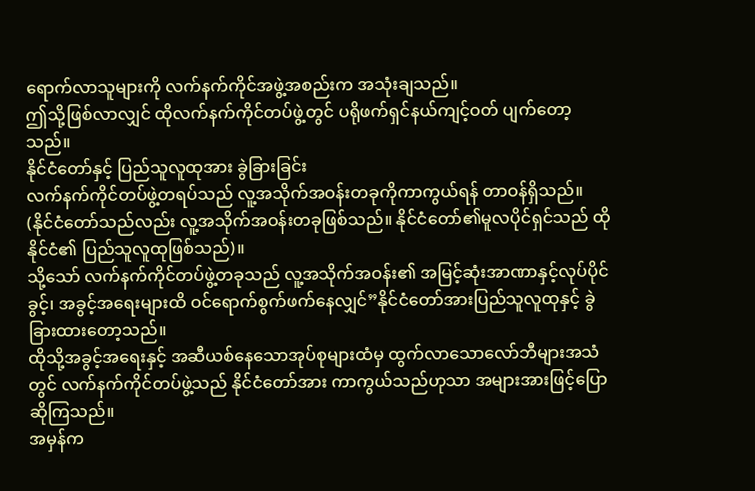ရောက်လာသူများကို လက်နက်ကိုင်အဖွဲ့အစည်းက အသုံးချသည်။
ဤသို့ဖြစ်လာလျှင် ထိုလက်နက်ကိုင်တပ်ဖွဲ့တွင် ပရိုဖက်ရှင်နယ်ကျင့်ဝတ် ပျက်တော့သည်။
နိုင်ငံတော်နှင့် ပြည်သူလူထုအား ခွဲခြားခြင်း
လက်နက်ကိုင်တပ်ဖွဲ့တရပ်သည် လူ့အသိုက်အဝန်းတခုကိုကာကွယ်ရန် တာဝန်ရှိသည်။ (နိုင်ငံတော်သည်လည်း လူ့အသိုက်အဝန်းတခုဖြစ်သည်။ နိုင်ငံတော်၏မူလပိုင်ရှင်သည် ထိုနိုင်ငံ၏ ပြည်သူလူထုဖြစ်သည်)။
သို့သော် လက်နက်ကိုင်တပ်ဖွဲ့တခုသည် လူ့အသိုက်အဝန်း၏ အမြင့်ဆုံးအာဏာနှင့်လုပ်ပိုင်ခွင့်၊ အခွင့်အရေးများထိ ဝင်ရောက်စွက်ဖက်နေလျှင်”နိုင်ငံတော်အားပြည်သူလူထုနှင့် ခွဲခြားထားတော့သည်။
ထိုသို့အခွင့်အရေးနှင့် အဆီယစ်နေသောအုပ်စုများထံမှ ထွက်လာသောလော်ဘီများအသံတွင် လက်နက်ကိုင်တပ်ဖွဲ့သည် နိုင်ငံတော်အား ကာကွယ်သည်ဟုသာ အများအားဖြင့်ပြောဆိုကြသည်။
အမှန်က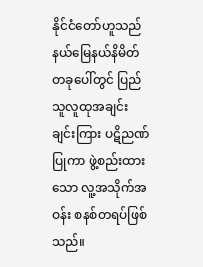နိုင်ငံတော်ဟူသည် နယ်မြေနယ်နိမိတ်တခုပေါ်တွင် ပြည်သူလူထုအချင်းချင်းကြား ပဋိညဏ်ပြုကာ ဖွဲ့စည်းထားသော လူ့အသိုက်အဝန်း စနစ်တရပ်ဖြစ်သည်။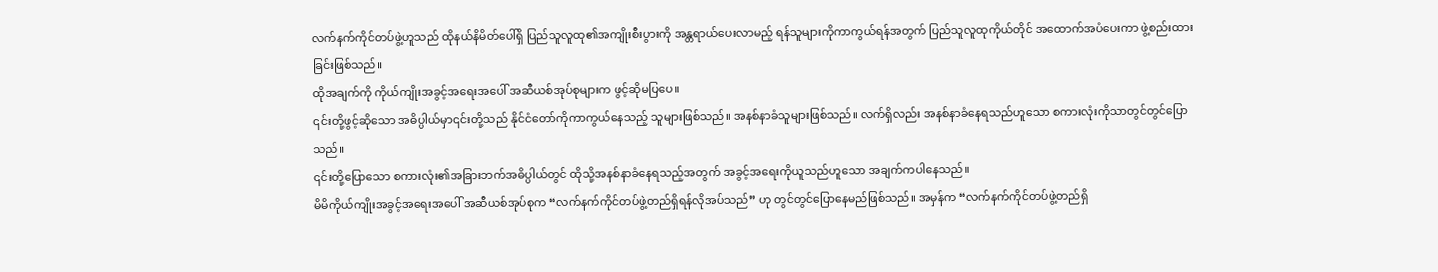လက်နက်ကိုင်တပ်ဖွဲ့ဟူသည် ထိုနယ်နိမိတ်ပေါ်ရှိ ပြည်သူလူထု၏အကျိုးစီးပွားကို အန္တရာယ်ပေးလာမည့် ရန်သူများကိုကာကွယ်ရန်အတွက် ပြည်သူလူထုကိုယ်တိုင် အထောက်အပံပေးကာ ဖွဲ့စည်းထားခြင်းဖြစ်သည်။
ထိုအချက်ကို ကိုယ်ကျိုးအခွင့်အရေးအပေါ် အဆီယစ်အုပ်စုများက ဖွင့်ဆိုမပြပေ။
၎င်းတို့ဖွင့်ဆိုသော အဓိပ္ပါယ်မှာ၎င်းတို့သည် နိုင်ငံတော်ကိုကာကွယ်နေသည့် သူများဖြစ်သည်။ အနစ်နာခံသူများဖြစ်သည်။ လက်ရှိလည်း အနစ်နာခံနေရသည်ဟူသော စကားလုံးကိုသာတွင်တွင်ပြောသည်။
၎င်းတို့ပြောသော စကားလုံး၏အခြားဘက်အဓိပ္ပါယ်တွင် ထိုသို့အနစ်နာခံနေရသည့်အတွက် အခွင့်အရေးကိုယူသည်ဟူသော အချက်ကပါနေသည်။
မိမိကိုယ်ကျိုးအခွင့်အရေးအပေါ် အဆီယစ်အုပ်စုက “လက်နက်ကိုင်တပ်ဖွဲ့တည်ရှိရန်လိုအပ်သည်” ဟု တွင်တွင်ပြောနေမည်ဖြစ်သည်။ အမှန်က “လက်နက်ကိုင်တပ်ဖွဲ့တည်ရှိ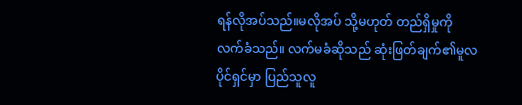ရန်လိုအပ်သည်။မလိုအပ် သို့မဟုတ် တည်ရှိမှုကို လက်ခံသည်။ လက်မခံဆိုသည် ဆုံးဖြတ်ချက်၏မူလပိုင်ရှင်မှာ ပြည်သူလူ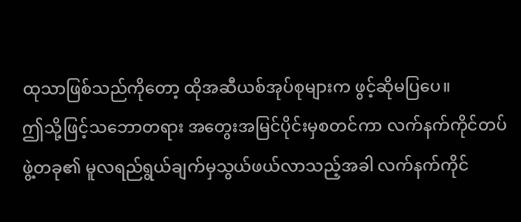ထုသာဖြစ်သည်ကိုတော့ ထိုအဆီယစ်အုပ်စုများက ဖွင့်ဆိုမပြပေ။
ဤသို့ဖြင့်သဘောတရား အတွေးအမြင်ပိုင်းမှစတင်ကာ လက်နက်ကိုင်တပ်ဖွဲ့တခု၏ မူလရည်ရွယ်ချက်မှသွယ်ဖယ်လာသည့်အခါ လက်နက်ကိုင်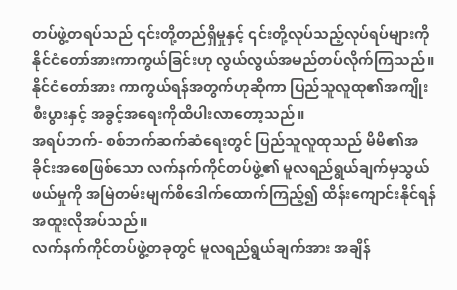တပ်ဖွဲ့တရပ်သည် ၎င်းတို့တည်ရှိမှုနှင့် ၎င်းတို့လုပ်သည့်လုပ်ရပ်များကို နိုင်ငံတော်အားကာကွယ်ခြင်းဟု လွယ်လွယ်အမည်တပ်လိုက်ကြသည်။
နိုင်ငံတော်အား ကာကွယ်ရန်အတွက်ဟုဆိုကာ ပြည်သူလူထု၏အကျိုးစီးပွားနှင့် အခွင့်အရေးကိုထိပါးလာတော့သည်။
အရပ်ဘက်- စစ်ဘက်ဆက်ဆံရေးတွင် ပြည်သူလူထုသည် မိမိ၏အခိုင်းအစေဖြစ်သော လက်နက်ကိုင်တပ်ဖွဲ့၏ မူလရည်ရွယ်ချက်မှသွယ်ဖယ်မှုကို အမြဲတမ်းမျက်စိဒေါက်ထောက်ကြည့်၍ ထိန်းကျောင်းနိုင်ရန် အထူးလိုအပ်သည်။
လက်နက်ကိုင်တပ်ဖွဲ့တခုတွင် မူလရည်ရွယ်ချက်အား အချိန်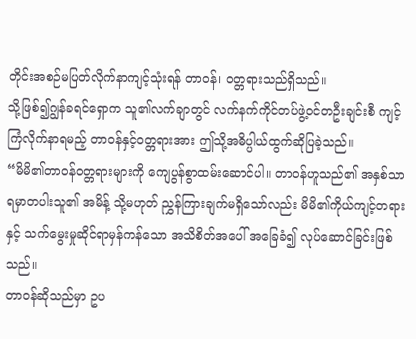တိုင်းအစဉ်မပြတ်လိုက်နာကျင့်သုံးရန် တာဝန်၊ ဝတ္တရားသည်ရှိသည်။
သို့ဖြစ်၍ဂျွန်ခရင်ရှောက သူ၏လက်ချာတွင် လက်နက်ကိုင်တပ်ဖွဲ့ဝင်တဦးချင်းစီ ကျင့်ကြံလိုက်နာရမည့် တာဝန်နှင့်ဝတ္တရားအား ဤသို့အဓိပ္ပါယ်ထွက်ဆိုပြခဲ့သည်။
“မိမိ၏တာဝန်ဝတ္တရားများကို ကျေပွန်စွာထမ်းဆောင်ပါ။ တာဝန်ဟူသည်၏ အနှစ်သာရမှာတပါးသူ၏ အမိန့် သို့မဟုတ် ညွှန်ကြားချက်မရှိသော်လည်း မိမိ၏ကိုယ်ကျင့်တရားနှင့် သက်မွေးမှုဆိုင်ရာမှန်ကန်သော အသိစိတ်အပေါ် အခြေခံ၍ လုပ်ဆောင်ခြင်းဖြစ်သည်။
တာဝန်ဆိုသည်မှာ ဥပ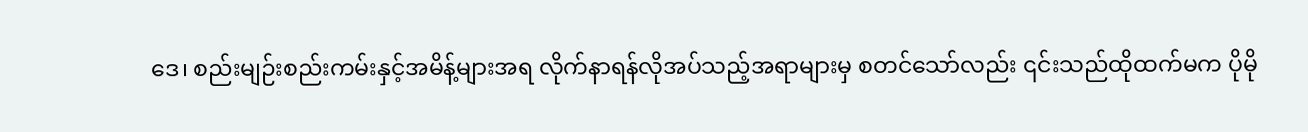ဒေ၊ စည်းမျဉ်းစည်းကမ်းနှင့်အမိန့်များအရ လိုက်နာရန်လိုအပ်သည့်အရာများမှ စတင်သော်လည်း ၎င်းသည်ထိုထက်မက ပိုမို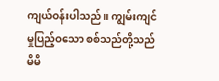ကျယ်ဝန်းပါသည်။ ကျွမ်းကျင်မှုပြည့်ဝသော စစ်သည်တို့သည် မိမိ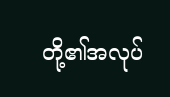တို့၏အလုပ်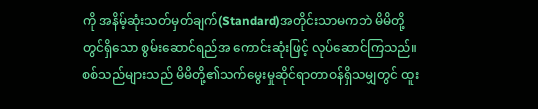ကို အနိမ့်ဆုံးသတ်မှတ်ချက်(Standard)အတိုင်းသာမကဘဲ မိမိတို့တွင်ရှိသော စွမ်းဆောင်ရည်အ ကောင်းဆုံးဖြင့် လုပ်ဆောင်ကြသည်။
စစ်သည်များသည် မိမိတို့၏သက်မွေးမှုဆိုင်ရာတာဝန်ရှိသမျှတွင် ထူး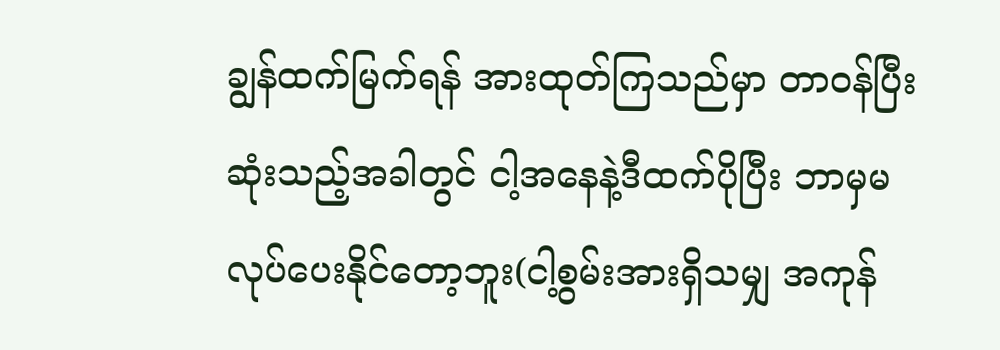ချွန်ထက်မြက်ရန် အားထုတ်ကြသည်မှာ တာဝန်ပြီးဆုံးသည့်အခါတွင် ငါ့အနေနဲ့ဒီထက်ပိုပြီး ဘာမှမလုပ်ပေးနိုင်တော့ဘူး(ငါ့စွမ်းအားရှိသမျှ အကုန်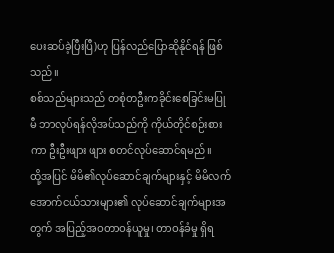ပေးဆပ်ခဲ့ပြီးပြီ)ဟု ပြန်လည်ပြောဆိုနိုင်ရန် ဖြစ်သည်။
စစ်သည်များသည် တစုံတဦးကခိုင်းစေခြင်းမပြုမီ ဘာလုပ်ရန်လိုအပ်သည်ကို ကိုယ်တိုင်စဉ်းစားကာ ဦးဦးဖျား ဖျား စတင်လုပ်ဆောင်ရမည်။
ထို့အပြင် မိမိ၏လုပ်ဆောင်ချက်များနှင့် မိမိလက်အောက်ငယ်သားများ၏ လုပ်ဆောင်ချက်များအတွက် အပြည့်အဝတာဝန်ယူမှု၊ တာဝန်ခံမှု ရှိရ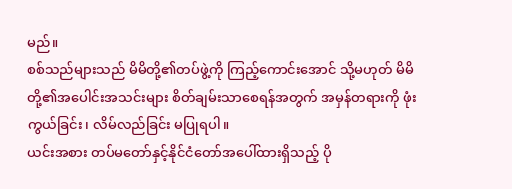မည်။
စစ်သည်များသည် မိမိတို့၏တပ်ဖွဲ့ကို ကြည့်ကောင်းအောင် သို့မဟုတ် မိမိတို့၏အပေါင်းအသင်းများ စိတ်ချမ်းသာစေရန်အတွက် အမှန်တရားကို ဖုံးကွယ်ခြင်း၊ လိမ်လည်ခြင်း မပြုရပါ။
ယင်းအစား တပ်မတော်နှင့်နိုင်ငံတော်အပေါ်ထားရှိသည့် ပို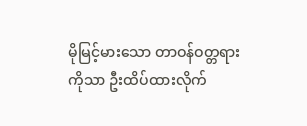မိုမြင့်မားသော တာဝန်ဝတ္တရားကိုသာ ဦးထိပ်ထားလိုက်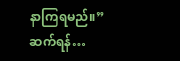နာကြရမည်။”
ဆက်ရန်…